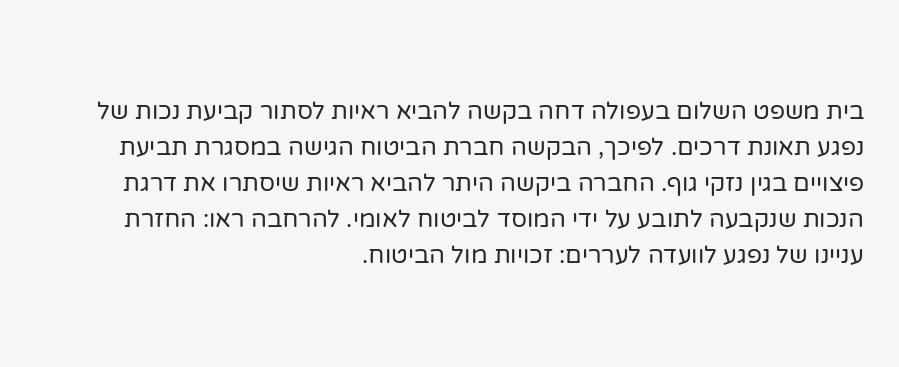בית משפט השלום בעפולה דחה בקשה להביא ראיות לסתור קביעת נכות של נפגע תאונת דרכים. לפיכך, הבקשה חברת הביטוח הגישה במסגרת תביעת פיצויים בגין נזקי גוף. החברה ביקשה היתר להביא ראיות שיסתרו את דרגת הנכות שנקבעה לתובע על ידי המוסד לביטוח לאומי. להרחבה ראו: החזרת עניינו של נפגע לוועדה לעררים: זכויות מול הביטוח.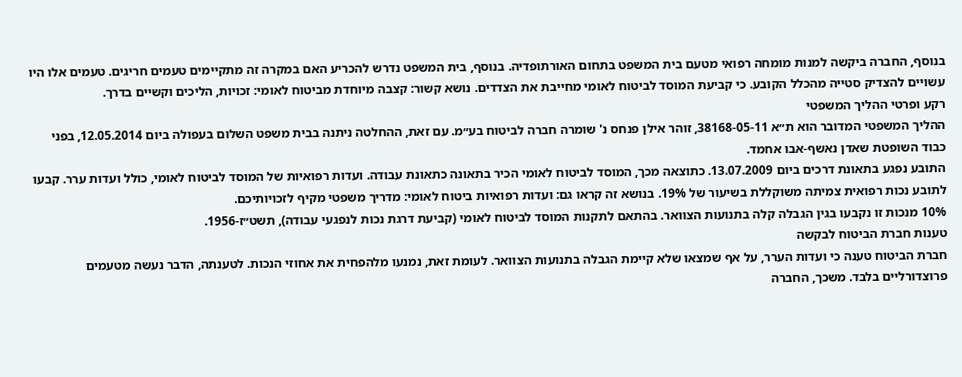בנוסף, החברה ביקשה למנות מומחה רפואי מטעם בית המשפט בתחום האורתופדיה. בנוסף, בית המשפט נדרש להכריע האם במקרה זה מתקיימים טעמים חריגים. טעמים אלו היו עשויים להצדיק סטייה מהכלל הקובע. כי קביעת המוסד לביטוח לאומי מחייבת את הצדדים. נושא קשור: קצבה מיוחדת מביטוח לאומי: זכויות, הליכים וקשיים בדרך.
רקע ופרטי ההליך המשפטי
ההליך המשפטי המדובר הוא ת״א 38168-05-11, זוהר אילן פנחס נ' שומרה חברה לביטוח בע״מ. עם זאת, ההחלטה ניתנה בבית משפט השלום בעפולה ביום 12.05.2014, בפני כבוד השופטת שאדן נאשף-אבו אחמד.
התובע נפגע בתאונת דרכים ביום 13.07.2009. כתוצאה מכך, המוסד לביטוח לאומי הכיר בתאונה כתאונת עבודה. ועדות רפואיות של המוסד לביטוח לאומי, כולל ועדות ערר. קבעו לתובע נכות רפואית צמיתה משוקללת בשיעור של 19%. בנושא זה קראו גם: ועדות רפואיות ביטוח לאומי: מדריך משפטי מקיף לזכויותיכם.
10% מנכות זו נקבעו בגין הגבלה קלה בתנועות הצוואר. בהתאם לתקנות המוסד לביטוח לאומי (קביעת דרגת נכות לנפגעי עבודה), תשט״ז-1956.
טענות חברת הביטוח לבקשה
חברת הביטוח טענה כי ועדות הערר, על אף שמצאו שלא קיימת הגבלה בתנועות הצוואר. לעומת זאת, נמנעו מלהפחית את אחוזי הנכות. לטענתה, הדבר נעשה מטעמים פרוצדורליים בלבד. משכך, החברה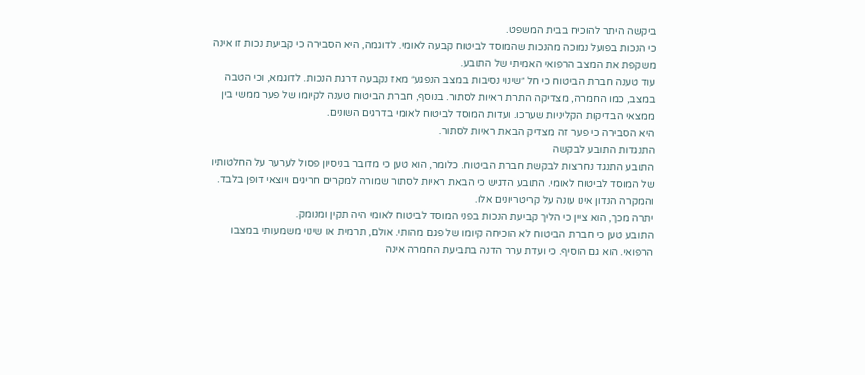ביקשה היתר להוכיח בבית המשפט.
כי הנכות בפועל נמוכה מהנכות שהמוסד לביטוח קבעה לאומי. לדוגמה, היא הסבירה כי קביעת נכות זו אינה משקפת את המצב הרפואי האמיתי של התובע.
עוד טענה חברת הביטוח כי חל ״שינוי נסיבות במצב הנפגע״ מאז נקבעה דרגת הנכות. לדוגמא, וכי הטבה במצב, כמו החמרה, מצדיקה התרת ראיות לסתור. בנוסף, חברת הביטוח טענה לקיומו של פער ממשי בין ממצאי הבדיקות הקליניות שערכו. ועדות המוסד לביטוח לאומי בדרגים השונים.
היא הסבירה כי פער זה מצדיק הבאת ראיות לסתור.
התנגדות התובע לבקשה
התובע התנגד נחרצות לבקשת חברת הביטוח. כלומר, הוא טען כי מדובר בניסיון פסול לערער על החלטותיו של המוסד לביטוח לאומי. התובע הדגיש כי הבאת ראיות לסתור שמורה למקרים חריגים ויוצאי דופן בלבד. והמקרה הנדון אינו עונה על קריטריונים אלו.
יתרה מכך, הוא ציין כי הליך קביעת הנכות בפני המוסד לביטוח לאומי היה תקין ומנומק.
התובע טען כי חברת הביטוח לא הוכיחה קיומו של פגם מהותי. אולם, תרמית או שינוי משמעותי במצבו הרפואי. הוא גם הוסיף. כי ועדת ערר הדנה בתביעת החמרה אינה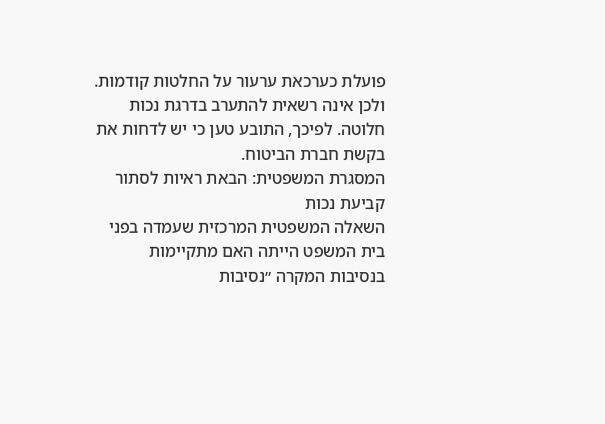פועלת כערכאת ערעור על החלטות קודמות.
ולכן אינה רשאית להתערב בדרגת נכות חלוטה. לפיכך, התובע טען כי יש לדחות את בקשת חברת הביטוח.
המסגרת המשפטית: הבאת ראיות לסתור קביעת נכות
השאלה המשפטית המרכזית שעמדה בפני בית המשפט הייתה האם מתקיימות בנסיבות המקרה ״נסיבות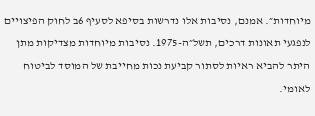מיוחדות״. אמנם, נסיבות אלו נדרשות בסיפא לסעיף 6ב לחוק הפיצויים לנפגעי תאונות דרכים, תשל״ה-1975. נסיבות מיוחדות מצדיקות מתן היתר להביא ראיות לסתור קביעת נכות מחייבת של המוסד לביטוח לאומי.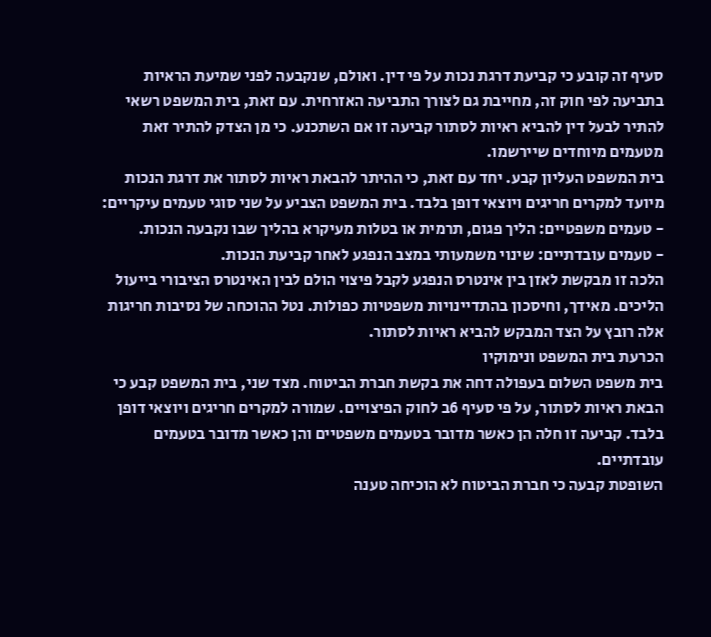סעיף זה קובע כי קביעת דרגת נכות על פי דין. ואולם, שנקבעה לפני שמיעת הראיות בתביעה לפי חוק זה, מחייבת גם לצורך התביעה האזרחית. עם זאת, בית המשפט רשאי להתיר לבעל דין להביא ראיות לסתור קביעה זו אם השתכנע. כי מן הצדק להתיר זאת מטעמים מיוחדים שיירשמו.
בית המשפט העליון קבע. יחד עם זאת, כי ההיתר להבאת ראיות לסתור את דרגת הנכות מיועד למקרים חריגים ויוצאי דופן בלבד. בית המשפט הצביע על שני סוגי טעמים עיקריים:
- טעמים משפטיים: הליך פגום, תרמית או בטלות מעיקרא בהליך שבו נקבעה הנכות.
- טעמים עובדתיים: שינוי משמעותי במצב הנפגע לאחר קביעת הנכות.
הלכה זו מבקשת לאזן בין אינטרס הנפגע לקבל פיצוי הולם לבין האינטרס הציבורי בייעול הליכים. מאידך, וחיסכון בהתדיינויות משפטיות כפולות. נטל ההוכחה של נסיבות חריגות אלה רובץ על הצד המבקש להביא ראיות לסתור.
הכרעת בית המשפט ונימוקיו
בית משפט השלום בעפולה דחה את בקשת חברת הביטוח. מצד שני, בית המשפט קבע כי הבאת ראיות לסתור, על פי סעיף 6ב לחוק הפיצויים. שמורה למקרים חריגים ויוצאי דופן בלבד. קביעה זו חלה הן כאשר מדובר בטעמים משפטיים והן כאשר מדובר בטעמים עובדתיים.
השופטת קבעה כי חברת הביטוח לא הוכיחה טענה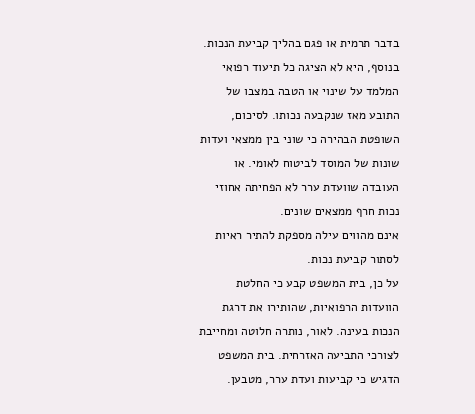בדבר תרמית או פגם בהליך קביעת הנכות. בנוסף, היא לא הציגה כל תיעוד רפואי המלמד על שינוי או הטבה במצבו של התובע מאז שנקבעה נכותו. לסיכום, השופטת הבהירה כי שוני בין ממצאי ועדות שונות של המוסד לביטוח לאומי. או העובדה שוועדת ערר לא הפחיתה אחוזי נכות חרף ממצאים שונים.
אינם מהווים עילה מספקת להתיר ראיות לסתור קביעת נכות.
על כן, בית המשפט קבע כי החלטת הוועדות הרפואיות, שהותירו את דרגת הנכות בעינה. לאור, נותרה חלוטה ומחייבת לצורכי התביעה האזרחית. בית המשפט הדגיש כי קביעות ועדת ערר, מטבען.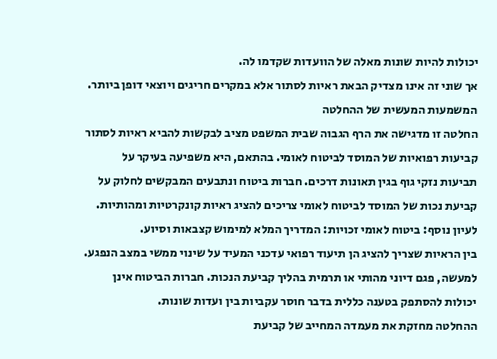יכולות להיות שונות מאלה של הוועדות שקדמו לה.
אך שוני זה אינו מצדיק הבאת ראיות לסתור אלא במקרים חריגים ויוצאי דופן ביותר.
המשמעות המעשית של ההחלטה
החלטה זו מדגישה את הרף הגבוה שבית המשפט מציב לבקשות להביא ראיות לסתור קביעות רפואיות של המוסד לביטוח לאומי. בהתאם, היא משפיעה בעיקר על תביעות נזקי גוף בגין תאונות דרכים. חברות ביטוח ונתבעים המבקשים לחלוק על קביעת נכות של המוסד לביטוח לאומי צריכים להציג ראיות קונקרטיות ומהותיות. לעיון נוסף: ביטוח לאומי זכויות: המדריך המלא למימוש קצבאות וסיוע.
בין הראיות שצריך להציג הן תיעוד רפואי עדכני המעיד על שינוי ממשי במצב הנפגע. למעשה, פגם דיוני מהותי או תרמית בהליך קביעת הנכות. חברות הביטוח אינן יכולות להסתפק בטענה כללית בדבר חוסר עקביות בין ועדות שונות.
ההחלטה מחזקת את מעמדה המחייב של קביעת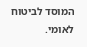המוסד לביטוח לאומי.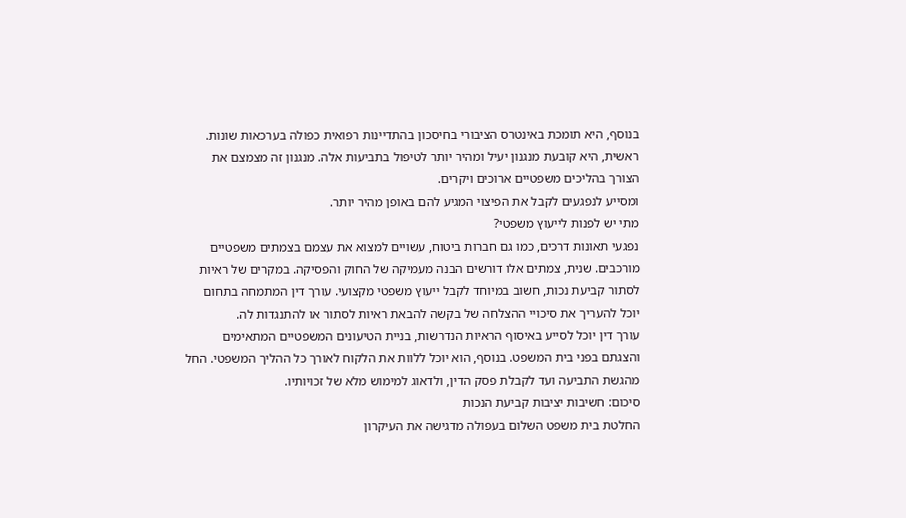בנוסף, היא תומכת באינטרס הציבורי בחיסכון בהתדיינות רפואית כפולה בערכאות שונות. ראשית, היא קובעת מנגנון יעיל ומהיר יותר לטיפול בתביעות אלה. מנגנון זה מצמצם את הצורך בהליכים משפטיים ארוכים ויקרים.
ומסייע לנפגעים לקבל את הפיצוי המגיע להם באופן מהיר יותר.
מתי יש לפנות לייעוץ משפטי?
נפגעי תאונות דרכים, כמו גם חברות ביטוח, עשויים למצוא את עצמם בצמתים משפטיים מורכבים. שנית, צמתים אלו דורשים הבנה מעמיקה של החוק והפסיקה. במקרים של ראיות לסתור קביעת נכות, חשוב במיוחד לקבל ייעוץ משפטי מקצועי. עורך דין המתמחה בתחום יוכל להעריך את סיכויי ההצלחה של בקשה להבאת ראיות לסתור או להתנגדות לה.
עורך דין יוכל לסייע באיסוף הראיות הנדרשות, בניית הטיעונים המשפטיים המתאימים והצגתם בפני בית המשפט. בנוסף, הוא יוכל ללוות את הלקוח לאורך כל ההליך המשפטי. החל מהגשת התביעה ועד לקבלת פסק הדין, ולדאוג למימוש מלא של זכויותיו.
סיכום: חשיבות יציבות קביעת הנכות
החלטת בית משפט השלום בעפולה מדגישה את העיקרון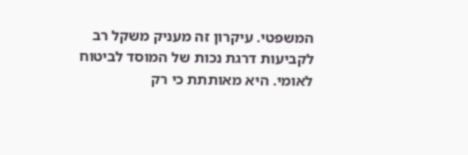המשפטי. עיקרון זה מעניק משקל רב לקביעות דרגת נכות של המוסד לביטוח לאומי. היא מאותתת כי רק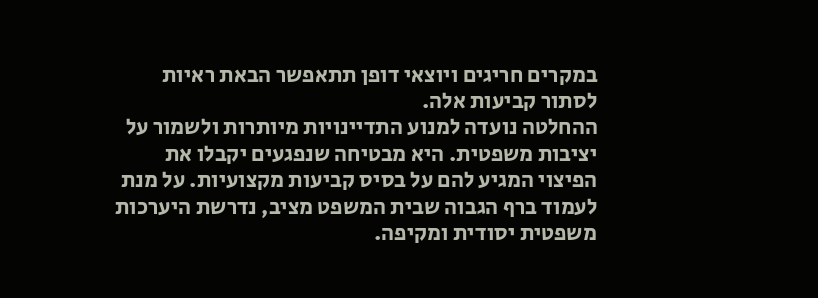במקרים חריגים ויוצאי דופן תתאפשר הבאת ראיות לסתור קביעות אלה.
ההחלטה נועדה למנוע התדיינויות מיותרות ולשמור על יציבות משפטית. היא מבטיחה שנפגעים יקבלו את הפיצוי המגיע להם על בסיס קביעות מקצועיות. על מנת לעמוד ברף הגבוה שבית המשפט מציב, נדרשת היערכות משפטית יסודית ומקיפה.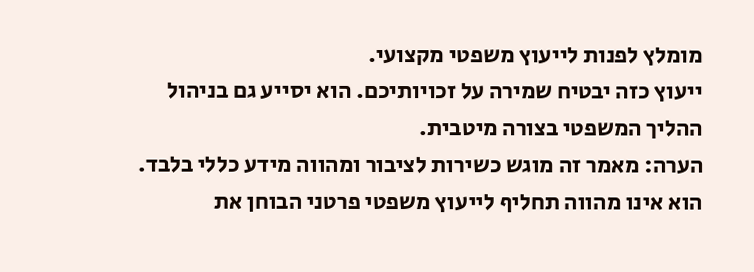מומלץ לפנות לייעוץ משפטי מקצועי.
ייעוץ כזה יבטיח שמירה על זכויותיכם. הוא יסייע גם בניהול ההליך המשפטי בצורה מיטבית.
הערה: מאמר זה מוגש כשירות לציבור ומהווה מידע כללי בלבד. הוא אינו מהווה תחליף לייעוץ משפטי פרטני הבוחן את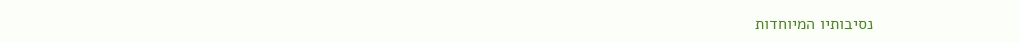נסיבותיו המיוחדות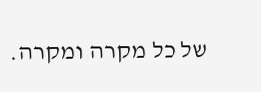של כל מקרה ומקרה.